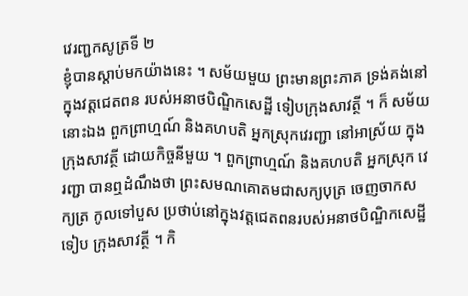វេរញ្ជកសូត្រទី ២
ខ្ញុំបានស្តាប់មកយ៉ាងនេះ ។ សម័យមួយ ព្រះមានព្រះភាគ ទ្រង់គង់នៅក្នុងវត្តជេតពន របស់អនាថបិណ្ឌិកសេដ្ឋី ទៀបក្រុងសាវត្ថី ។ ក៏ សម័យនោះឯង ពួកព្រាហ្មណ៍ និងគហបតិ អ្នកស្រុកវេរញ្ជា នៅអាស្រ័យ ក្នុងក្រុងសាវត្ថី ដោយកិច្ចនីមួយ ។ ពួកព្រាហ្មណ៍ និងគហបតិ អ្នកស្រុក វេរញ្ជា បានឮដំណឹងថា ព្រះសមណគោតមជាសក្យបុត្រ ចេញចាកសក្យត្រ កូលទៅបួស ប្រថាប់នៅក្នុងវត្តជេតពនរបស់អនាថបិណ្ឌិកសេដ្ឋី ទៀប ក្រុងសាវត្ថី ។ កិ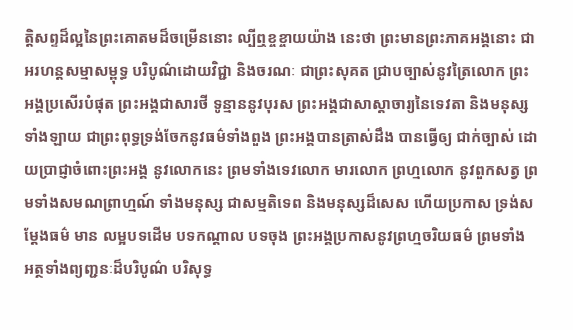ត្តិសព្ទដ៏ល្អនៃព្រះគោតមដ៏ចម្រើននោះ ល្បីឮខ្ចខ្ចាយយ៉ាង នេះថា ព្រះមានព្រះភាគអង្គនោះ ជាអរហន្តសម្មាសម្ពុទ្ធ បរិបូណ៌ដោយវិជ្ជា និងចរណៈ ជាព្រះសុគត ជ្រាបច្បាស់នូវត្រៃលោក ព្រះអង្គប្រសើរបំផុត ព្រះអង្គជាសារថី ទូន្មាននូវបុរស ព្រះអង្គជាសាស្តាចារ្យនៃទេវតា និងមនុស្ស ទាំងឡាយ ជាព្រះពុទ្ធទ្រង់ចែកនូវធម៌ទាំងពួង ព្រះអង្គបានត្រាស់ដឹង បានធ្វើឲ្យ ជាក់ច្បាស់ ដោយប្រាជ្ញាចំពោះព្រះអង្គ នូវលោកនេះ ព្រមទាំងទេវលោក មារលោក ព្រហ្មលោក នូវពួកសត្វ ព្រមទាំងសមណព្រាហ្មណ៍ ទាំងមនុស្ស ជាសម្មតិទេព និងមនុស្សដ៏សេស ហើយប្រកាស ទ្រង់សម្តែងធម៌ មាន លម្អបទដើម បទកណ្តាល បទចុង ព្រះអង្គប្រកាសនូវព្រហ្មចរិយធម៌ ព្រមទាំង អត្ថទាំងព្យញ្ជនៈដ៏បរិបូណ៌ បរិសុទ្ធ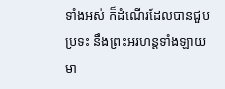ទាំងអស់ ក៏ដំណើរដែលបានជួបប្រទះ នឹងព្រះអរហន្តទាំងឡាយ មា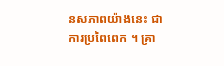នសភាពយ៉ាងនេះ ជាការប្រពៃពេក ។ គ្រា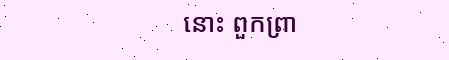នោះ ពួកព្រា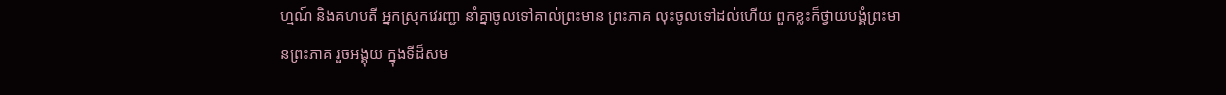ហ្មណ៍ និងគហបតី អ្នកស្រុកវេរញ្ជា នាំគ្នាចូលទៅគាល់ព្រះមាន ព្រះភាគ លុះចូលទៅដល់ហើយ ពួកខ្លះក៏ថ្វាយបង្គំព្រះមានព្រះភាគ រួចអង្គុយ ក្នុងទីដ៏សម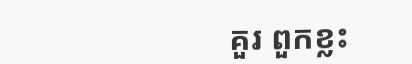គួរ ពួកខ្លះ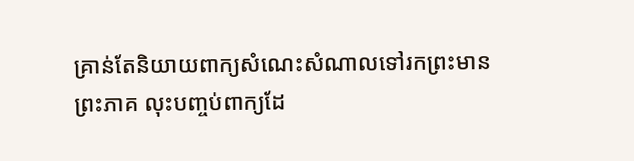គ្រាន់តែនិយាយពាក្យសំណេះសំណាលទៅរកព្រះមាន ព្រះភាគ លុះបញ្ចប់ពាក្យដែ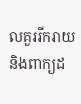លគួររីករាយ និងពាក្យដ